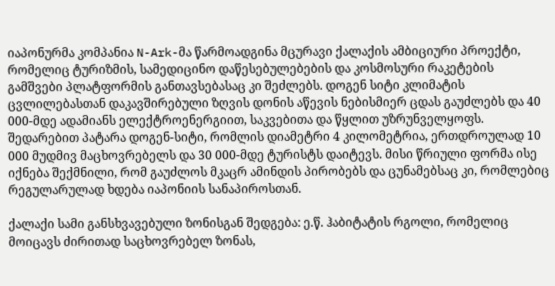იაპონურმა კომპანია N-Ark-მა წარმოადგინა მცურავი ქალაქის ამბიციური პროექტი, რომელიც ტურიზმის, სამედიცინო დაწესებულებების და კოსმოსური რაკეტების გამშვები პლატფორმის განთავსებასაც კი შეძლებს. დოგენ სიტი კლიმატის ცვლილებასთან დაკავშირებული ზღვის დონის აწევის ნებისმიერ ცდას გაუძლებს და 40 000-მდე ადამიანს ელექტროენერგიით, საკვებითა და წყლით უზრუნველყოფს.
შედარებით პატარა დოგენ-სიტი, რომლის დიამეტრი 4 კილომეტრია, ერთდროულად 10 000 მუდმივ მაცხოვრებელს და 30 000-მდე ტურისტს დაიტევს. მისი წრიული ფორმა ისე იქნება შექმნილი, რომ გაუძლოს მკაცრ ამინდის პირობებს და ცუნამებსაც კი, რომლებიც რეგულარულად ხდება იაპონიის სანაპიროსთან.

ქალაქი სამი განსხვავებული ზონისგან შედგება: ე.წ. ჰაბიტატის რგოლი, რომელიც მოიცავს ძირითად საცხოვრებელ ზონას,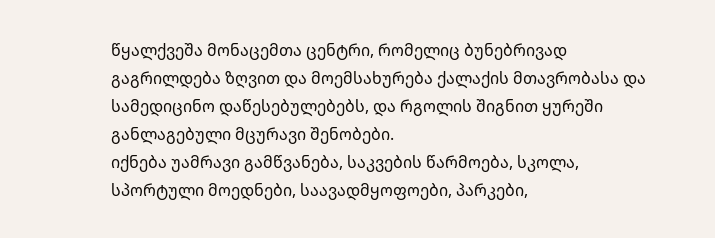წყალქვეშა მონაცემთა ცენტრი, რომელიც ბუნებრივად გაგრილდება ზღვით და მოემსახურება ქალაქის მთავრობასა და სამედიცინო დაწესებულებებს, და რგოლის შიგნით ყურეში განლაგებული მცურავი შენობები.
იქნება უამრავი გამწვანება, საკვების წარმოება, სკოლა, სპორტული მოედნები, საავადმყოფოები, პარკები,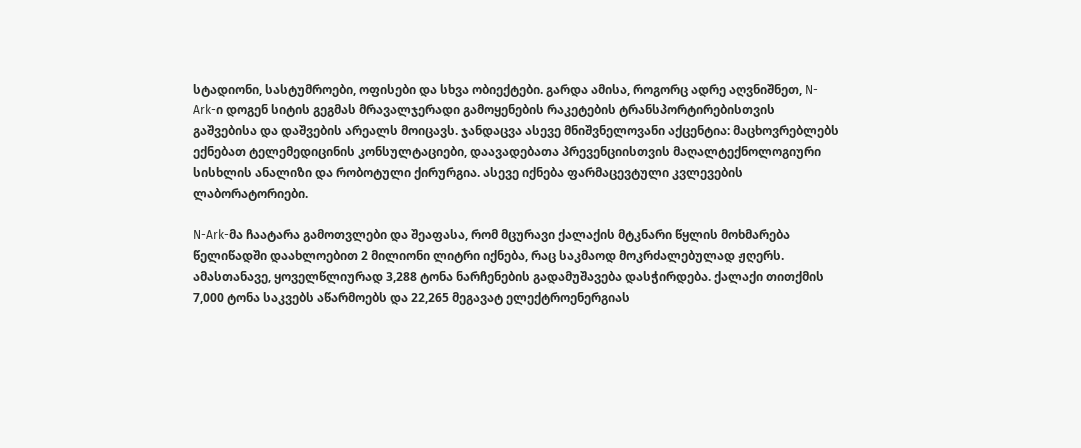სტადიონი, სასტუმროები, ოფისები და სხვა ობიექტები. გარდა ამისა, როგორც ადრე აღვნიშნეთ, N-Ark-ი დოგენ სიტის გეგმას მრავალჯერადი გამოყენების რაკეტების ტრანსპორტირებისთვის გაშვებისა და დაშვების არეალს მოიცავს. ჯანდაცვა ასევე მნიშვნელოვანი აქცენტია: მაცხოვრებლებს ექნებათ ტელემედიცინის კონსულტაციები, დაავადებათა პრევენციისთვის მაღალტექნოლოგიური სისხლის ანალიზი და რობოტული ქირურგია. ასევე იქნება ფარმაცევტული კვლევების ლაბორატორიები.

N-Ark-მა ჩაატარა გამოთვლები და შეაფასა, რომ მცურავი ქალაქის მტკნარი წყლის მოხმარება წელიწადში დაახლოებით 2 მილიონი ლიტრი იქნება, რაც საკმაოდ მოკრძალებულად ჟღერს. ამასთანავე, ყოველწლიურად 3,288 ტონა ნარჩენების გადამუშავება დასჭირდება. ქალაქი თითქმის 7,000 ტონა საკვებს აწარმოებს და 22,265 მეგავატ ელექტროენერგიას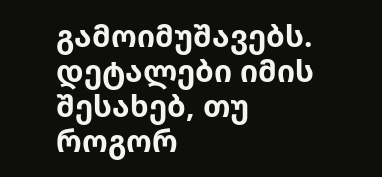გამოიმუშავებს. დეტალები იმის შესახებ, თუ როგორ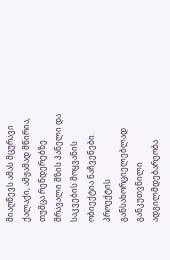მიაღწევს ამას მცურავი ქალაქი, ამჟამად მწირია, თუმცა რენდერებზე მრავალი მზის პანელი და საკვების მოყვანის ობიექტია ნაჩვენები.
პროექტის განსახორციელებლად განკუთვნილი ადგილმდებარეობა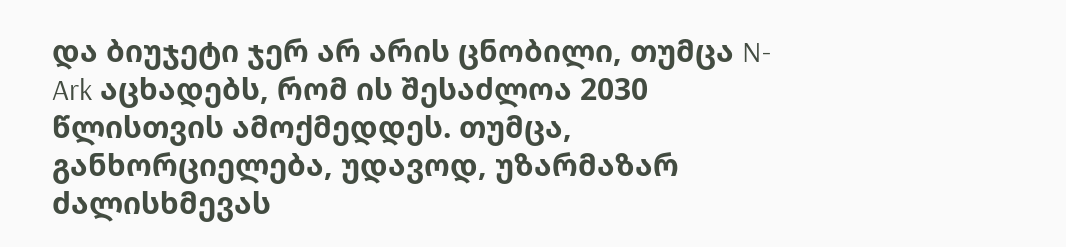და ბიუჯეტი ჯერ არ არის ცნობილი, თუმცა N-Ark აცხადებს, რომ ის შესაძლოა 2030 წლისთვის ამოქმედდეს. თუმცა, განხორციელება, უდავოდ, უზარმაზარ ძალისხმევას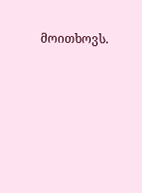მოითხოვს.